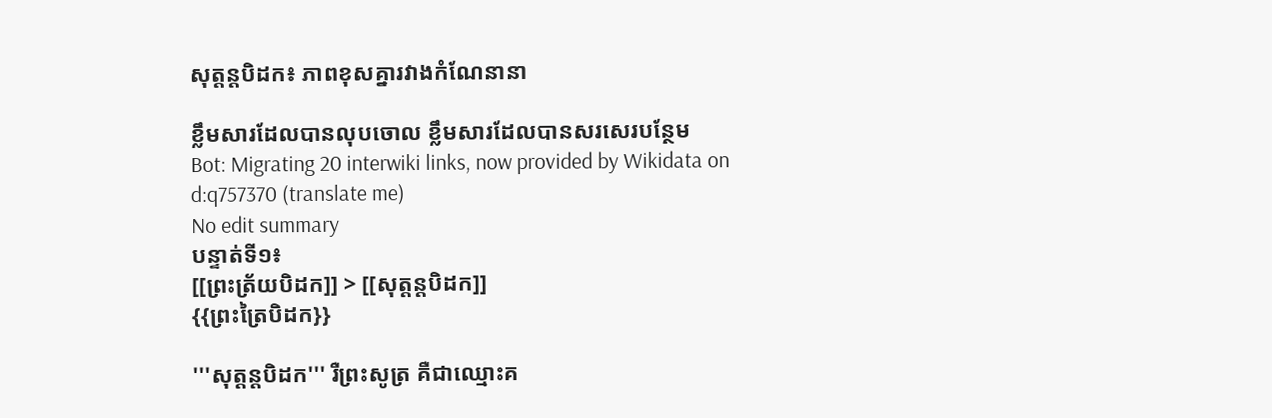សុត្តន្តបិដក៖ ភាពខុសគ្នារវាងកំណែនានា

ខ្លឹមសារដែលបានលុបចោល ខ្លឹមសារដែលបានសរសេរបន្ថែម
Bot: Migrating 20 interwiki links, now provided by Wikidata on d:q757370 (translate me)
No edit summary
បន្ទាត់ទី១៖
[[ព្រះត្រ័យបិដក]] > [[សុត្តន្តបិដក]]
{{ព្រះត្រៃបិដក}}

'''សុត្តន្តបិដក''' រឺព្រះសូត្រ គឺជាឈ្មោះគ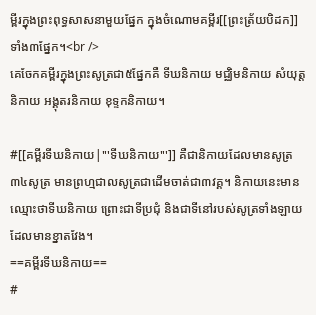ម្ពីរក្នុងព្រះពុទ្ធសាសនាមួយផ្នែក ក្នុងចំណោមគម្ពីរ[[ព្រះត្រ័យបិដក]]ទាំង៣ផ្នែក។<br />
គេចែកគម្ពីរក្នុងព្រះសូត្រជា៥ផ្នែកគឺ ទីឃនិកាយ មជ្ឈិមនិកាយ សំយុត្តនិកាយ អង្គុតរនិកាយ ខុទ្ទកនិកាយ។

#[[គម្ពីរទីឃនិកាយ|'''ទីឃនិកាយ''']] គឺជានិកាយដែលមានសូត្រ៣៤សូត្រ មានព្រហ្មជាលសូត្រជាដើមចាត់ជា៣វគ្គ។ និកាយនេះមានឈ្មោះថាទីឃនិកាយ ព្រោះជាទីប្រជុំ និងជាទីនៅរបស់សូត្រទាំងឡាយដែលមានខ្នាតវែង។
==គម្ពីរទីឃនិកាយ==
#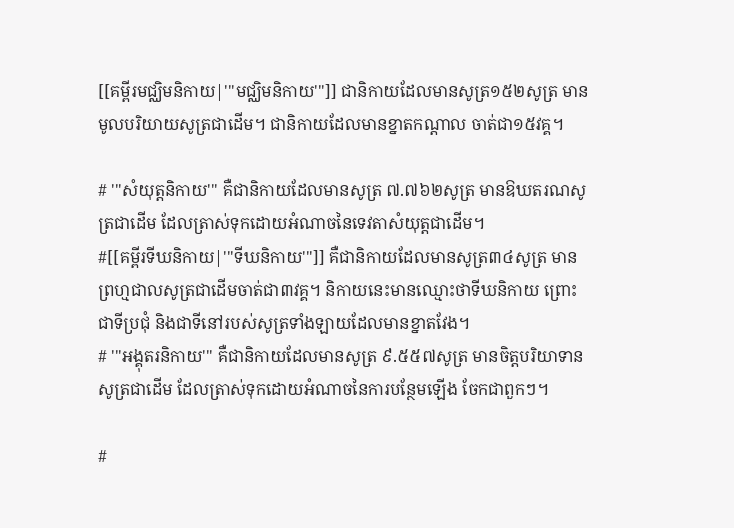[[គម្ពីរមជ្ឈិមនិកាយ|'''មជ្ឈិមនិកាយ''']] ជានិកាយដែលមានសូត្រ១៥២សូត្រ មានមូលបរិយាយសូត្រជាដើម។ ជានិកាយដែលមានខ្នាតកណ្តាល ចាត់ជា១៥វគ្គ។

# '''សំយុត្តនិកាយ''' គឺជានិកាយដែលមានសូត្រ ៧.៧៦២សូត្រ មានឱឃតរណសូត្រជាដើម ដែលត្រាស់ទុកដោយអំណាចនៃទេវតាសំយុត្តជាដើម។
#[[គម្ពីរទីឃនិកាយ|'''ទីឃនិកាយ''']] គឺជានិកាយដែលមានសូត្រ៣៤សូត្រ មានព្រហ្មជាលសូត្រជាដើមចាត់ជា៣វគ្គ។ និកាយនេះមានឈ្មោះថាទីឃនិកាយ ព្រោះជាទីប្រជុំ និងជាទីនៅរបស់សូត្រទាំងឡាយដែលមានខ្នាតវែង។
# '''អង្គុតរនិកាយ''' គឺជានិកាយដែលមានសូត្រ ៩.៥៥៧សូត្រ មានចិត្តបរិយាទានសូត្រជាដើម ដែលត្រាស់ទុកដោយអំណាចនៃការបន្ថែមឡើង ចែកជាពួកៗ។

#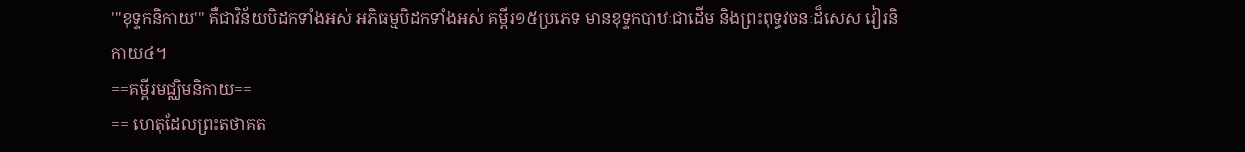'''ខុទ្ទកនិកាយ''' គឺជាវិន័យបិដកទាំងអស់ អភិធម្មបិដកទាំងអស់ គម្ពីរ១៥ប្រភេទ មានខុទ្ទកបាឋៈជាដើម និងព្រះពុទ្ធវចនៈដ៏សេស វៀរនិកាយ៤។
==គម្ពីរមជ្ឈិមនិកាយ==
== ហេតុដែលព្រះតថាគត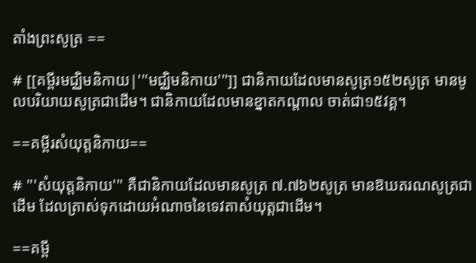តាំងព្រះសូត្រ ==

# [[គម្ពីរមជ្ឈិមនិកាយ|'''មជ្ឈិមនិកាយ''']] ជានិកាយដែលមានសូត្រ១៥២សូត្រ មានមូលបរិយាយសូត្រជាដើម។ ជានិកាយដែលមានខ្នាតកណ្តាល ចាត់ជា១៥វគ្គ។

==គម្ពីរសំយុត្តនិកាយ==

# '''សំយុត្តនិកាយ''' គឺជានិកាយដែលមានសូត្រ ៧.៧៦២សូត្រ មានឱឃតរណសូត្រជាដើម ដែលត្រាស់ទុកដោយអំណាចនៃទេវតាសំយុត្តជាដើម។

==គម្ពី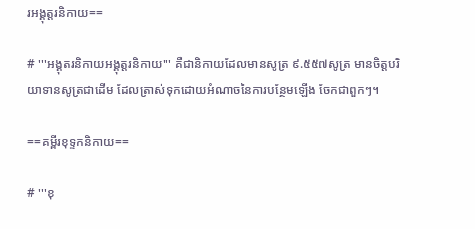រអង្គុត្តរនិកាយ==

# '''អង្គុតរនិកាយអង្គុត្តរនិកាយ''' គឺជានិកាយដែលមានសូត្រ ៩.៥៥៧សូត្រ មានចិត្តបរិយាទានសូត្រជាដើម ដែលត្រាស់ទុកដោយអំណាចនៃការបន្ថែមឡើង ចែកជាពួកៗ។

==គម្ពីរខុទ្ទកនិកាយ==

# '''ខុ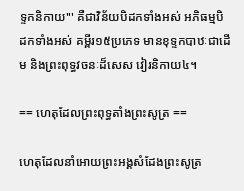ទ្ទកនិកាយ''' គឺជាវិន័យបិដកទាំងអស់ អភិធម្មបិដកទាំងអស់ គម្ពីរ១៥ប្រភេទ មានខុទ្ទកបាឋៈជាដើម និងព្រះពុទ្ធវចនៈដ៏សេស វៀរនិកាយ៤។

== ហេតុដែលព្រះពុទ្ធតាំងព្រះសូត្រ ==

ហេតុដែលនាំអោយព្រះអង្គសំដែងព្រះសូត្រ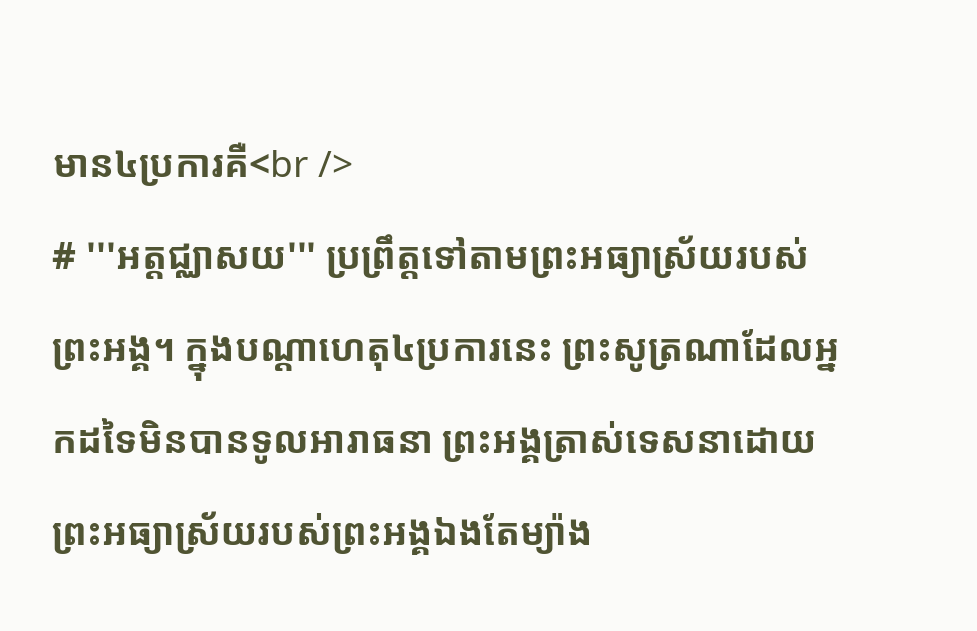មាន៤ប្រការគឺ<br />
# '''អត្តជ្ឈាសយ''' ប្រព្រឹត្តទៅតាមព្រះអធ្យាស្រ័យរបស់ព្រះអង្គ។ ក្នុងបណ្តាហេតុ៤ប្រការនេះ ព្រះសូត្រណាដែលអ្នកដទៃមិនបានទូលអារាធនា ព្រះអង្គត្រាស់ទេសនាដោយព្រះអធ្យាស្រ័យរបស់ព្រះអង្គឯងតែម្យ៉ាង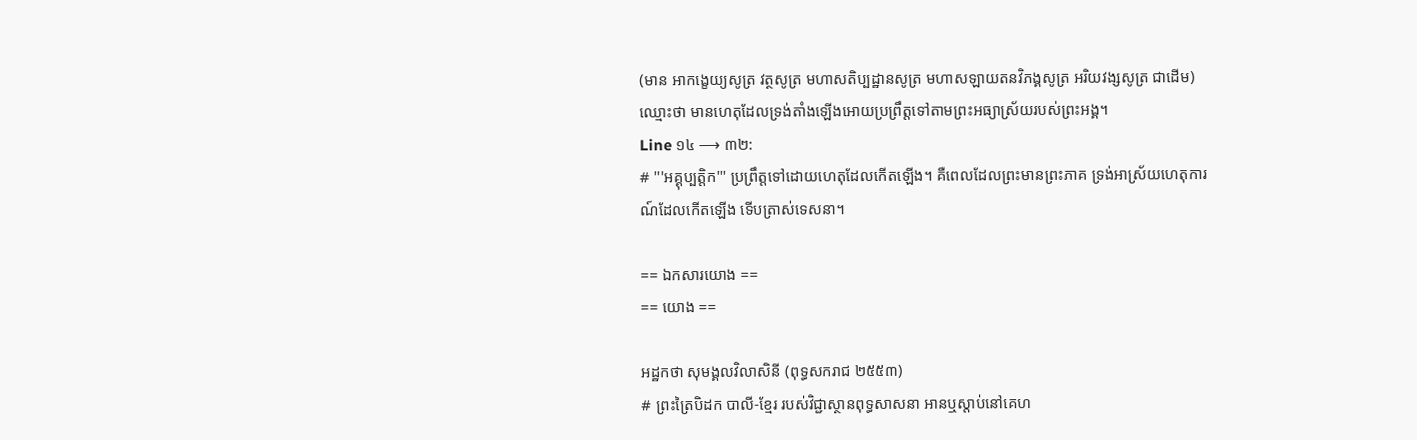(មាន អាកង្ខេយ្យសូត្រ វត្ថសូត្រ មហាសតិប្បដ្ឋានសូត្រ មហាសឡាយតនវិភង្គសូត្រ អរិយវង្សសូត្រ ជាដើម) ឈ្មោះថា មានហេតុដែលទ្រង់តាំងឡើងអោយប្រព្រឹត្តទៅតាមព្រះអធ្យាស្រ័យរបស់ព្រះអង្គ។
Line ១៤ ⟶ ៣២:
# '''អគ្គុប្បត្តិក''' ប្រព្រឹត្តទៅដោយហេតុដែលកើតឡើង។ គឺពេលដែលព្រះមានព្រះភាគ ទ្រង់អាស្រ័យហេតុការណ៍ដែលកើតឡើង ទើបត្រាស់ទេសនា។

== ឯកសារយោង ==
== យោង ==

អដ្ឋកថា សុមង្គលវិលាសិនី (ពុទ្ធសករាជ ២៥៥៣)
# ព្រះត្រៃបិដក បាលី-ខ្មែរ របស់វិជ្ជាស្ថានពុទ្ធសាសនា អានឬស្តាប់នៅគេហ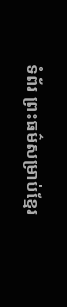ទំព័រ ព្រះធម៌សម្រាប់ខ្មែរ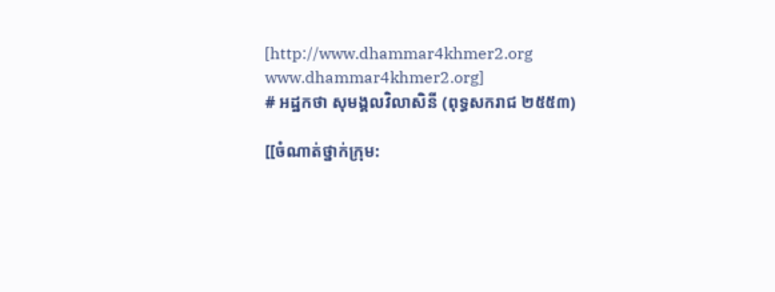[http://www.dhammar4khmer2.org www.dhammar4khmer2.org]
# អដ្ឋកថា សុមង្គលវិលាសិនី (ពុទ្ធសករាជ ២៥៥៣)

[[ចំណាត់ថ្នាក់ក្រុម: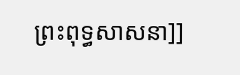ព្រះពុទ្ធសាសនា]]